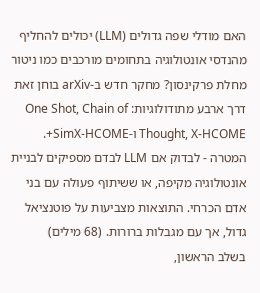האם מודלי שפה גדולים (LLM) יכולים להחליף מהנדסי אונטולוגיה בתחומים מורכבים כמו ניטור מחלת פרקינסון? מחקר חדש ב-arXiv בוחן זאת דרך ארבע מתודולוגיות: One Shot, Chain of Thought, X-HCOME ו-SimX-HCOME+. המטרה - לבדוק אם LLM לבדם מספיקים לבניית אונטולוגיה מקיפה, או ששיתוף פעולה עם בני אדם הכרחי. התוצאות מצביעות על פוטנציאל גדול, אך עם מגבלות ברורות. (68 מילים)
בשלב הראשון,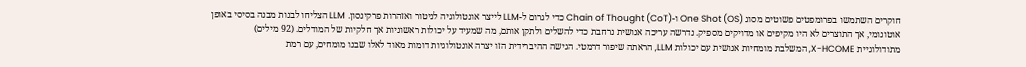חוקרים השתמשו בפרומפטים פשוטים מסוג One Shot (OS) ו-Chain of Thought (CoT) כדי לגרום ל-LLM לייצר אונטולוגיה לניטור ואזהרות פרקינסון. LLM הצליחו לבנות מבנה בסיסי באופן אוטונומי, אך התוצרים לא היו מקיפים או מדויקים מספיק. נדרשה עריכה אנושית נרחבת כדי להשלים ולתקן אותם, מה שמעיד על יכולות ראשוניות אך חלקיות של המודלים. (92 מילים)
מתודולוגיית X-HCOME, המשלבת מומחיות אנושית עם יכולות LLM, הראתה שיפור דרמטי. הגישה ההיברידית הזו יצרה אונטולוגיות דומות מאוד לאלו שבנו מומחים, עם רמת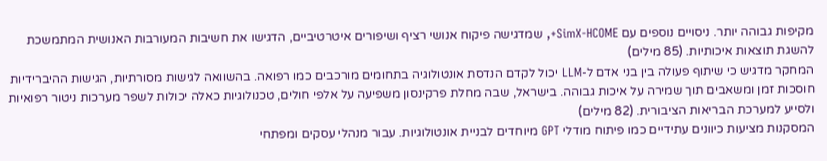מקיפות גבוהה יותר. ניסויים נוספים עם SimX-HCOME+, שמדגישה פיקוח אנושי רציף ושיפורים איטרטיביים, הדגישו את חשיבות המעורבות האנושית המתמשכת להשגת תוצאות איכותיות. (85 מילים)
המחקר מדגיש כי שיתוף פעולה בין בני אדם ל-LLM יכול לקדם הנדסת אונטולוגיה בתחומים מורכבים כמו רפואה. בהשוואה לגישות מסורתיות, הגישות ההיברידיות חוסכות זמן ומשאבים תוך שמירה על איכות גבוהה. בישראל, שבה מחלת פרקינסון משפיעה על אלפי חולים, טכנולוגיות כאלה יכולות לשפר מערכות ניטור רפואיות ולסייע למערכת הבריאות הציבורית. (82 מילים)
המסקנות מציעות כיוונים עתידיים כמו פיתוח מודלי GPT מיוחדים לבניית אונטולוגיות. עבור מנהלי עסקים ומפתחי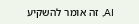AI, זה אומר להשקיע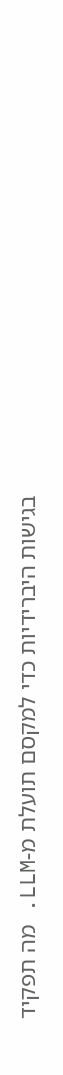בגישות היברידיות כדי למקסם תועלת מ-LLM. מה תפקיד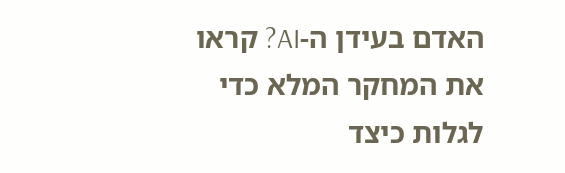האדם בעידן ה-AI? קראו את המחקר המלא כדי לגלות כיצד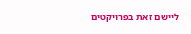ליישם זאת בפרויקטים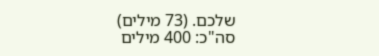שלכם. (73 מילים)
סה"כ: 400 מילים